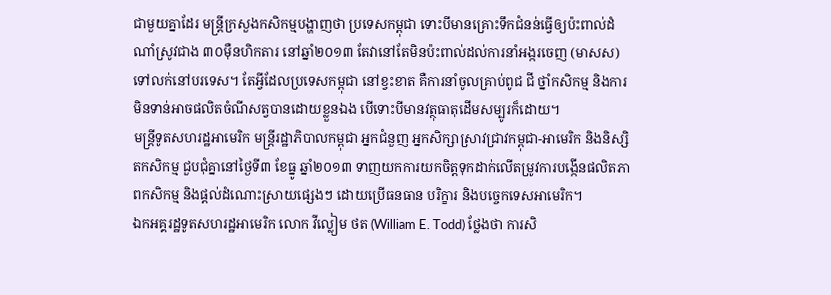ជាមួយគ្នាដែរ មន្ត្រីក្រសួងកសិកម្មបង្ហាញថា ប្រទេសកម្ពុជា ទោះបីមានគ្រោះទឹកជំនន់ធ្វើឲ្យប៉ះពាល់ដំណាំស្រូវជាង ៣០ម៉ឺនហិកតារ នៅឆ្នាំ២០១៣ តែវានៅតែមិនប៉ះពាល់ដល់ការនាំអង្ករចេញ (មាសស) ទៅលក់នៅបរទេស។ តែអ្វីដែលប្រទេសកម្ពុជា នៅខ្វះខាត គឺការនាំចូលគ្រាប់ពូជ ជី ថ្នាំកសិកម្ម និងការមិនទាន់អាចផលិតចំណីសត្វបានដោយខ្លួនឯង បើទោះបីមានវត្ថុធាតុដើមសម្បូរក៏ដោយ។
មន្ត្រីទូតសហរដ្ឋអាមេរិក មន្ត្រីរដ្ឋាភិបាលកម្ពុជា អ្នកជំនួញ អ្នកសិក្សាស្រាវជ្រាវកម្ពុជា-អាមេរិក និងនិស្សិតកសិកម្ម ជួបជុំគ្នានៅថ្ងៃទី៣ ខែធ្នូ ឆ្នាំ២០១៣ ទាញយកការយកចិត្តទុកដាក់លើតម្រូវការបង្កើនផលិតភាពកសិកម្ម និងផ្តល់ដំណោះស្រាយផ្សេងៗ ដោយប្រើធនធាន បរិក្ខារ និងបច្ចេកទេសអាមេរិក។
ឯកអគ្គរដ្ឋទូតសហរដ្ឋអាមេរិក លោក វីល្លៀម ថត (William E. Todd) ថ្លែងថា ការសិ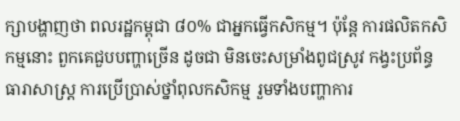ក្សាបង្ហាញថា ពលរដ្ឋកម្ពុជា ៨០% ជាអ្នកធ្វើកសិកម្ម។ ប៉ុន្តែ ការផលិតកសិកម្មនោះ ពួកគេជួបបញ្ហាច្រើន ដូចជា មិនចេះសម្រាំងពូជស្រូវ កង្វះប្រព័ន្ធធារាសាស្ត្រ ការប្រើប្រាស់ថ្នាំពុលកសិកម្ម រួមទាំងបញ្ហាការ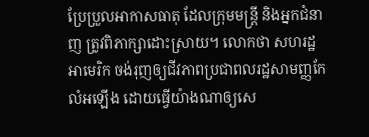ប្រែប្រួលអាកាសធាតុ ដែលក្រុមមន្ត្រី និងអ្នកជំនាញ ត្រូវពិភាក្សាដោះស្រាយ។ លោកថា សហរដ្ឋអាមេរិក ចង់រុញឲ្យជីវភាពប្រជាពលរដ្ឋសាមញ្ញកែលំអឡើង ដោយធ្វើយ៉ាងណាឲ្យសេ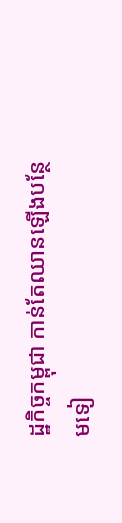ដ្ឋកិច្ចកម្ពុជា កាន់តែឈានឡើងបន្ថែមទៀ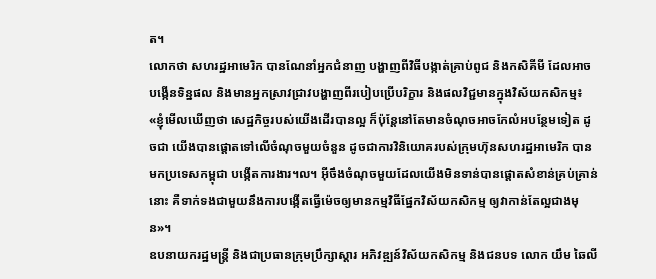ត។
លោកថា សហរដ្ឋអាមេរិក បានណែនាំអ្នកជំនាញ បង្ហាញពីវិធីបង្កាត់គ្រាប់ពូជ និងកសិគីមី ដែលអាចបង្កើនទិន្នផល និងមានអ្នកស្រាវជ្រាវបង្ហាញពីរបៀបប្រើបរិក្ខារ និងផលវិជ្ជមានក្នុងវិស័យកសិកម្ម៖ «ខ្ញុំមើលឃើញថា សេដ្ឋកិច្ចរបស់យើងដើរបានល្អ ក៏ប៉ុន្តែនៅតែមានចំណុចអាចកែលំអបន្ថែមទៀត ដូចជា យើងបានផ្ដោតទៅលើចំណុចមួយចំនួន ដូចជាការវិនិយោគរបស់ក្រុមហ៊ុនសហរដ្ឋអាមេរិក បានមកប្រទេសកម្ពុជា បង្កើតការងារ។ល។ អ៊ីចឹងចំណុចមួយដែលយើងមិនទាន់បានផ្ដោតសំខាន់គ្រប់គ្រាន់នោះ គឺទាក់ទងជាមួយនឹងការបង្កើតធ្វើម៉េចឲ្យមានកម្មវិធីផ្នែកវិស័យកសិកម្ម ឲ្យវាកាន់តែល្អជាងមុន»។
ឧបនាយករដ្ឋមន្ត្រី និងជាប្រធានក្រុមប្រឹក្សាស្ដារ អភិវឌ្ឍន៍វិស័យកសិកម្ម និងជនបទ លោក យឹម ឆៃលី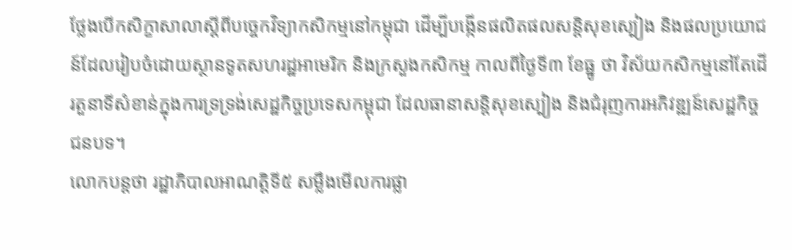ថ្លែងបើកសិក្ខាសាលាស្ដីពីបច្ចេកវិទ្យាកសិកម្មនៅកម្ពុជា ដើម្បីបង្កើនផលិតផលសន្តិសុខស្បៀង និងផលប្រយោជន៍ដែលរៀបចំដោយស្ថានទូតសហរដ្ឋអាមេរិក និងក្រសួងកសិកម្ម កាលពីថ្ងៃទី៣ ខែធ្នូ ថា វិស័យកសិកម្មនៅតែដើរតួនាទីសំខាន់ក្នុងការទ្រទ្រង់សេដ្ឋកិច្ចប្រទេសកម្ពុជា ដែលធានាសន្តិសុខស្បៀង និងជំរុញការអភិវឌ្ឍន៍សេដ្ឋកិច្ចជនបទ។
លោកបន្តថា រដ្ឋាភិបាលអាណត្តិទី៥ សម្លឹងមើលការផ្លា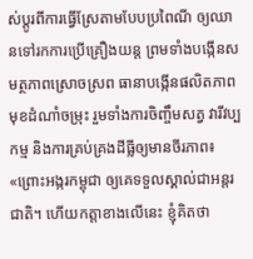ស់ប្ដូរពីការធ្វើស្រែតាមបែបប្រពៃណី ឲ្យឈានទៅរកការប្រើគ្រឿងយន្ត ព្រមទាំងបង្កើនសមត្ថភាពស្រោចស្រព ធានាបង្កើនផលិតភាពមុខដំណាំចម្រុះ រួមទាំងការចិញ្ចឹមសត្វ វារីវប្បកម្ម និងការគ្រប់គ្រងដីធ្លីឲ្យមានចីរភាព៖ «ព្រោះអង្ករកម្ពុជា ឲ្យគេទទួលស្គាល់ជាអន្តរជាតិ។ ហើយកត្តាខាងលើនេះ ខ្ញុំគិតថា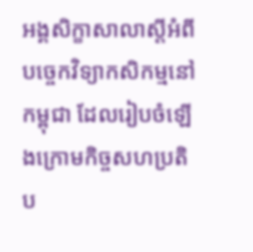អង្គសិក្ខាសាលាស្តីអំពីបច្ចេកវិទ្យាកសិកម្មនៅកម្ពុជា ដែលរៀបចំឡើងក្រោមកិច្ចសហប្រតិប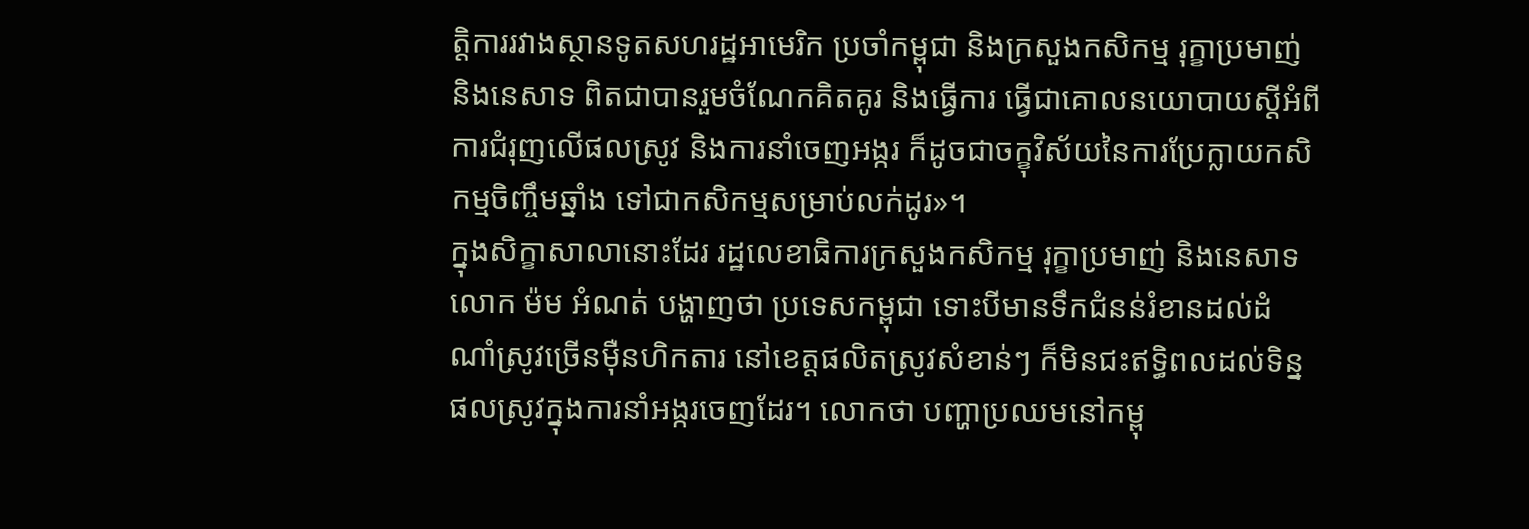ត្តិការរវាងស្ថានទូតសហរដ្ឋអាមេរិក ប្រចាំកម្ពុជា និងក្រសួងកសិកម្ម រុក្ខាប្រមាញ់ និងនេសាទ ពិតជាបានរួមចំណែកគិតគូរ និងធ្វើការ ធ្វើជាគោលនយោបាយស្តីអំពីការជំរុញលើផលស្រូវ និងការនាំចេញអង្ករ ក៏ដូចជាចក្ខុវិស័យនៃការប្រែក្លាយកសិកម្មចិញ្ចឹមឆ្នាំង ទៅជាកសិកម្មសម្រាប់លក់ដូរ»។
ក្នុងសិក្ខាសាលានោះដែរ រដ្ឋលេខាធិការក្រសួងកសិកម្ម រុក្ខាប្រមាញ់ និងនេសាទ លោក ម៉ម អំណត់ បង្ហាញថា ប្រទេសកម្ពុជា ទោះបីមានទឹកជំនន់រំខានដល់ដំណាំស្រូវច្រើនម៉ឺនហិកតារ នៅខេត្តផលិតស្រូវសំខាន់ៗ ក៏មិនជះឥទ្ធិពលដល់ទិន្នផលស្រូវក្នុងការនាំអង្ករចេញដែរ។ លោកថា បញ្ហាប្រឈមនៅកម្ពុ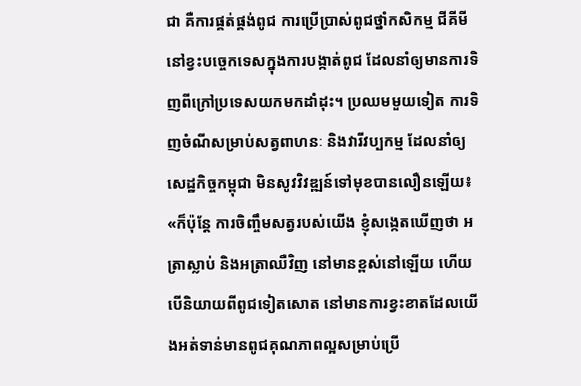ជា គឺការផ្គត់ផ្គង់ពូជ ការប្រើប្រាស់ពូជថ្នាំកសិកម្ម ជីគីមី នៅខ្វះបច្ចេកទេសក្នុងការបង្កាត់ពូជ ដែលនាំឲ្យមានការទិញពីក្រៅប្រទេសយកមកដាំដុះ។ ប្រឈមមួយទៀត ការទិញចំណីសម្រាប់សត្វពាហនៈ និងវារីវប្បកម្ម ដែលនាំឲ្យសេដ្ឋកិច្ចកម្ពុជា មិនសូវវិវឌ្ឍន៍ទៅមុខបានលឿនឡើយ៖ «ក៏ប៉ុន្តែ ការចិញ្ចឹមសត្វរបស់យើង ខ្ញុំសង្កេតឃើញថា អត្រាស្លាប់ និងអត្រាឈឺវិញ នៅមានខ្ពស់នៅឡើយ ហើយបើនិយាយពីពូជទៀតសោត នៅមានការខ្វះខាតដែលយើងអត់ទាន់មានពូជគុណភាពល្អសម្រាប់ប្រើ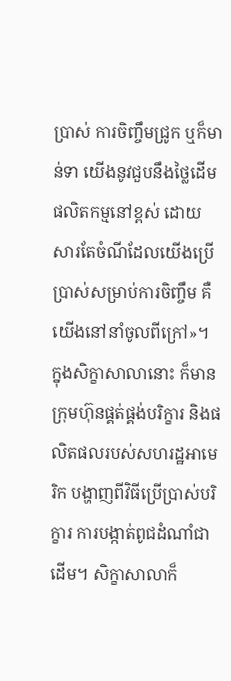ប្រាស់ ការចិញ្ចឹមជ្រូក ឬក៏មាន់ទា យើងនូវជួបនឹងថ្លៃដើមផលិតកម្មនៅខ្ពស់ ដោយសារតែចំណីដែលយើងប្រើប្រាស់សម្រាប់ការចិញ្ចឹម គឺយើងនៅនាំចូលពីក្រៅ»។
ក្នុងសិក្ខាសាលានោះ ក៏មានក្រុមហ៊ុនផ្គត់ផ្គង់បរិក្ខារ និងផលិតផលរបស់សហរដ្ឋអាមេរិក បង្ហាញពីវិធីប្រើប្រាស់បរិក្ខារ ការបង្កាត់ពូជដំណាំជាដើម។ សិក្ខាសាលាក៏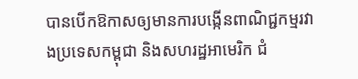បានបើកឱកាសឲ្យមានការបង្កើនពាណិជ្ជកម្មរវាងប្រទេសកម្ពុជា និងសហរដ្ឋអាមេរិក ជំ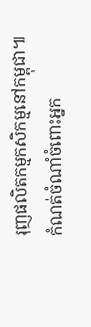រុញផលិតកម្មកសិកម្មនៅកម្ពុជា៕
កំណត់ចំណាំចំពោះអ្នក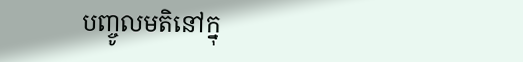បញ្ចូលមតិនៅក្នុ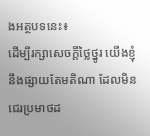ងអត្ថបទនេះ៖
ដើម្បីរក្សាសេចក្ដីថ្លៃថ្នូរ យើងខ្ញុំនឹងផ្សាយតែមតិណា ដែលមិនជេរប្រមាថដ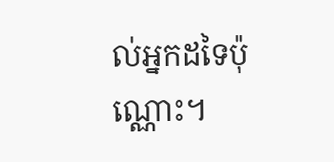ល់អ្នកដទៃប៉ុណ្ណោះ។